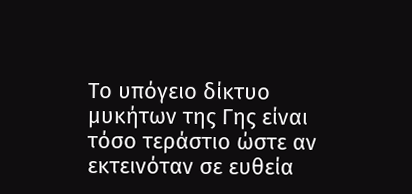Το υπόγειο δίκτυο μυκήτων της Γης είναι τόσο τεράστιο ώστε αν εκτεινόταν σε ευθεία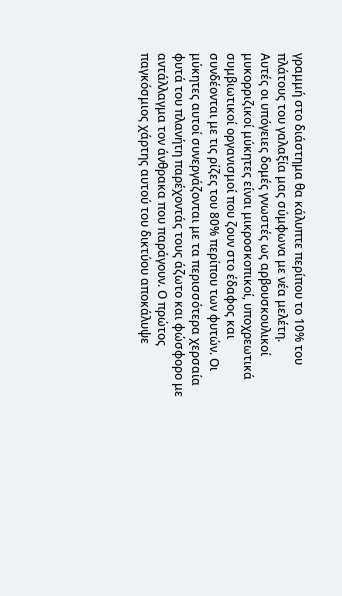γραμμή στο διάστημα θα κάλυπτε περίπου το 10% του πλάτους του γαλαξία μας σύμφωνα με νέα μελέτη.
Αυτές οι υπόγειες δομές γνωστές ως αρβουσκουλικοί μυκορριζικοί μύκητες είναι μικροσκοπικοί, υποχρεωτικά συμβιωτικοί οργανισμοί που ζουν στο έδαφος και συνδέονται με τις ρίζες του 80% περίπου των φυτών. Οι μύκητες αυτοί συνεργάζονται με τα περισσότερα χερσαία φυτά του πλανήτη παρέχοντάς τους άζωτο και φώσφορο με αντάλλαγμα τον άνθρακα που παράγουν. Ο πρώτος παγκόσμιος χάρτης αυτού του δικτύου αποκάλυψε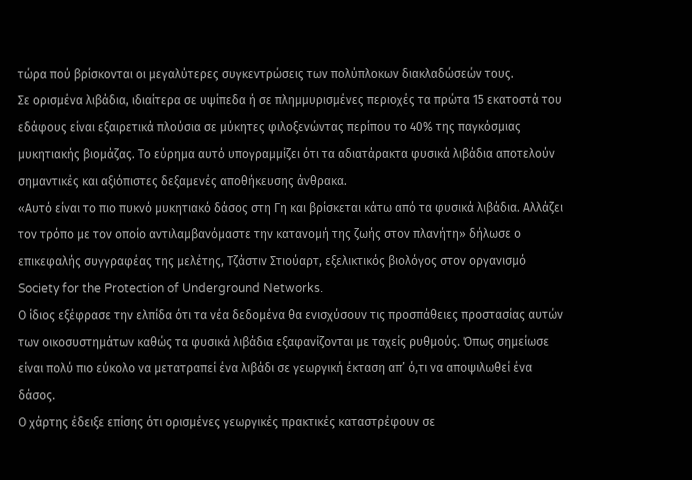τώρα πού βρίσκονται οι μεγαλύτερες συγκεντρώσεις των πολύπλοκων διακλαδώσεών τους.
Σε ορισμένα λιβάδια, ιδιαίτερα σε υψίπεδα ή σε πλημμυρισμένες περιοχές τα πρώτα 15 εκατοστά του εδάφους είναι εξαιρετικά πλούσια σε μύκητες φιλοξενώντας περίπου το 40% της παγκόσμιας μυκητιακής βιομάζας. Το εύρημα αυτό υπογραμμίζει ότι τα αδιατάρακτα φυσικά λιβάδια αποτελούν σημαντικές και αξιόπιστες δεξαμενές αποθήκευσης άνθρακα.
«Αυτό είναι το πιο πυκνό μυκητιακό δάσος στη Γη και βρίσκεται κάτω από τα φυσικά λιβάδια. Αλλάζει τον τρόπο με τον οποίο αντιλαμβανόμαστε την κατανομή της ζωής στον πλανήτη» δήλωσε ο επικεφαλής συγγραφέας της μελέτης, Τζάστιν Στιούαρτ, εξελικτικός βιολόγος στον οργανισμό Society for the Protection of Underground Networks.
Ο ίδιος εξέφρασε την ελπίδα ότι τα νέα δεδομένα θα ενισχύσουν τις προσπάθειες προστασίας αυτών των οικοσυστημάτων καθώς τα φυσικά λιβάδια εξαφανίζονται με ταχείς ρυθμούς. Όπως σημείωσε είναι πολύ πιο εύκολο να μετατραπεί ένα λιβάδι σε γεωργική έκταση απ’ ό,τι να αποψιλωθεί ένα δάσος.
Ο χάρτης έδειξε επίσης ότι ορισμένες γεωργικές πρακτικές καταστρέφουν σε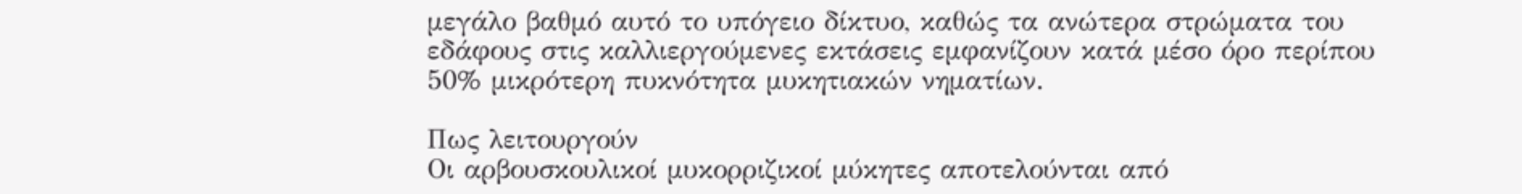μεγάλο βαθμό αυτό το υπόγειο δίκτυο, καθώς τα ανώτερα στρώματα του εδάφους στις καλλιεργούμενες εκτάσεις εμφανίζουν κατά μέσο όρο περίπου 50% μικρότερη πυκνότητα μυκητιακών νηματίων.

Πως λειτουργούν
Οι αρβουσκουλικοί μυκορριζικοί μύκητες αποτελούνται από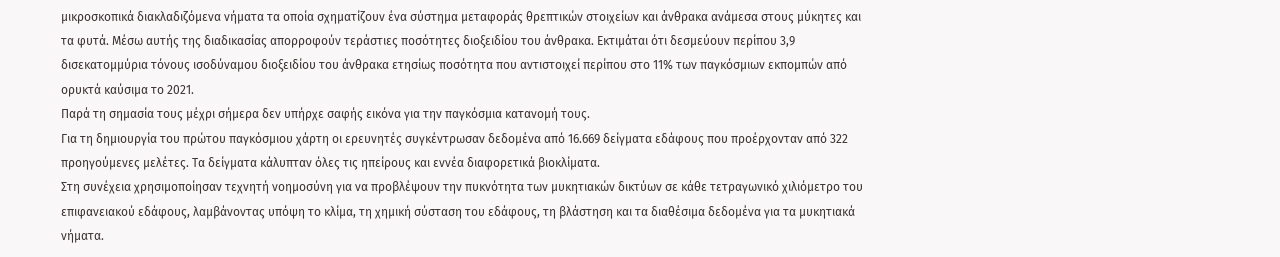μικροσκοπικά διακλαδιζόμενα νήματα τα οποία σχηματίζουν ένα σύστημα μεταφοράς θρεπτικών στοιχείων και άνθρακα ανάμεσα στους μύκητες και τα φυτά. Μέσω αυτής της διαδικασίας απορροφούν τεράστιες ποσότητες διοξειδίου του άνθρακα. Εκτιμάται ότι δεσμεύουν περίπου 3,9 δισεκατομμύρια τόνους ισοδύναμου διοξειδίου του άνθρακα ετησίως ποσότητα που αντιστοιχεί περίπου στο 11% των παγκόσμιων εκπομπών από ορυκτά καύσιμα το 2021.
Παρά τη σημασία τους μέχρι σήμερα δεν υπήρχε σαφής εικόνα για την παγκόσμια κατανομή τους.
Για τη δημιουργία του πρώτου παγκόσμιου χάρτη οι ερευνητές συγκέντρωσαν δεδομένα από 16.669 δείγματα εδάφους που προέρχονταν από 322 προηγούμενες μελέτες. Τα δείγματα κάλυπταν όλες τις ηπείρους και εννέα διαφορετικά βιοκλίματα.
Στη συνέχεια χρησιμοποίησαν τεχνητή νοημοσύνη για να προβλέψουν την πυκνότητα των μυκητιακών δικτύων σε κάθε τετραγωνικό χιλιόμετρο του επιφανειακού εδάφους, λαμβάνοντας υπόψη το κλίμα, τη χημική σύσταση του εδάφους, τη βλάστηση και τα διαθέσιμα δεδομένα για τα μυκητιακά νήματα.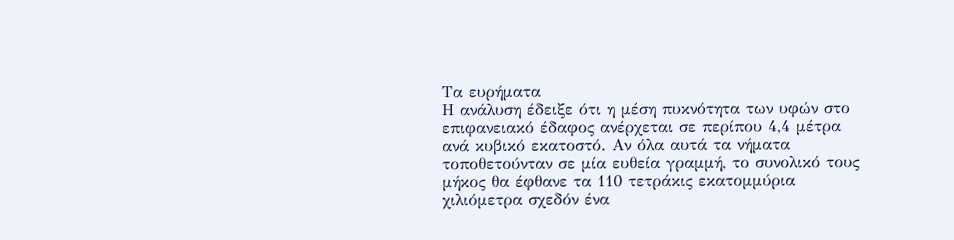Τα ευρήματα
Η ανάλυση έδειξε ότι η μέση πυκνότητα των υφών στο επιφανειακό έδαφος ανέρχεται σε περίπου 4,4 μέτρα ανά κυβικό εκατοστό. Αν όλα αυτά τα νήματα τοποθετούνταν σε μία ευθεία γραμμή, το συνολικό τους μήκος θα έφθανε τα 110 τετράκις εκατομμύρια χιλιόμετρα σχεδόν ένα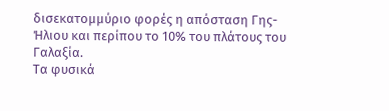δισεκατομμύριο φορές η απόσταση Γης-Ήλιου και περίπου το 10% του πλάτους του Γαλαξία.
Τα φυσικά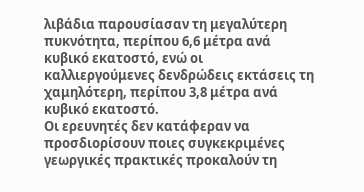λιβάδια παρουσίασαν τη μεγαλύτερη πυκνότητα, περίπου 6,6 μέτρα ανά κυβικό εκατοστό, ενώ οι καλλιεργούμενες δενδρώδεις εκτάσεις τη χαμηλότερη, περίπου 3,8 μέτρα ανά κυβικό εκατοστό.
Οι ερευνητές δεν κατάφεραν να προσδιορίσουν ποιες συγκεκριμένες γεωργικές πρακτικές προκαλούν τη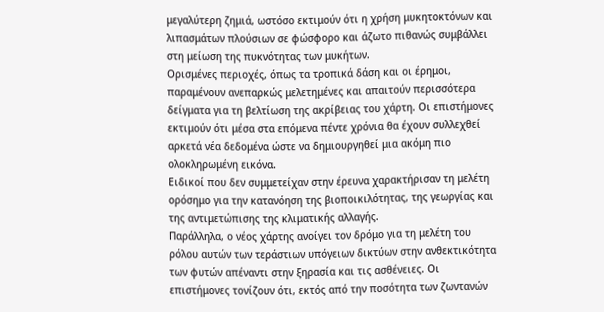μεγαλύτερη ζημιά, ωστόσο εκτιμούν ότι η χρήση μυκητοκτόνων και λιπασμάτων πλούσιων σε φώσφορο και άζωτο πιθανώς συμβάλλει στη μείωση της πυκνότητας των μυκήτων.
Ορισμένες περιοχές, όπως τα τροπικά δάση και οι έρημοι, παραμένουν ανεπαρκώς μελετημένες και απαιτούν περισσότερα δείγματα για τη βελτίωση της ακρίβειας του χάρτη. Οι επιστήμονες εκτιμούν ότι μέσα στα επόμενα πέντε χρόνια θα έχουν συλλεχθεί αρκετά νέα δεδομένα ώστε να δημιουργηθεί μια ακόμη πιο ολοκληρωμένη εικόνα.
Ειδικοί που δεν συμμετείχαν στην έρευνα χαρακτήρισαν τη μελέτη ορόσημο για την κατανόηση της βιοποικιλότητας, της γεωργίας και της αντιμετώπισης της κλιματικής αλλαγής.
Παράλληλα, ο νέος χάρτης ανοίγει τον δρόμο για τη μελέτη του ρόλου αυτών των τεράστιων υπόγειων δικτύων στην ανθεκτικότητα των φυτών απέναντι στην ξηρασία και τις ασθένειες. Οι επιστήμονες τονίζουν ότι, εκτός από την ποσότητα των ζωντανών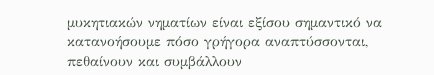μυκητιακών νηματίων είναι εξίσου σημαντικό να κατανοήσουμε πόσο γρήγορα αναπτύσσονται, πεθαίνουν και συμβάλλουν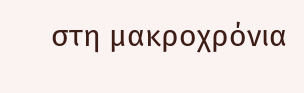στη μακροχρόνια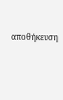αποθήκευση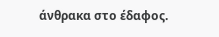άνθρακα στο έδαφος.